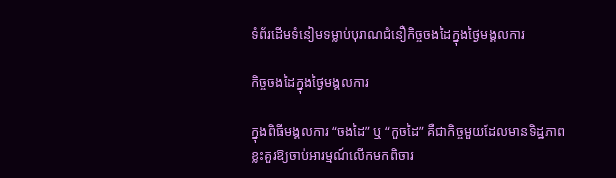ទំព័រដើមទំនៀមទម្លាប់បុរាណជំនឿកិច្ចចងដៃក្នុងថ្ងៃមង្គលការ

កិច្ចចងដៃក្នុងថ្ងៃមង្គលការ

ក្នុងពិធីមង្គលការ “ចងដៃ” ឬ “កួចដៃ” គឺជាកិច្ចមួយដែលមានទិដ្ឋភាពខ្លះគួរឱ្យចាប់អារម្មណ៍លើកមកពិចារ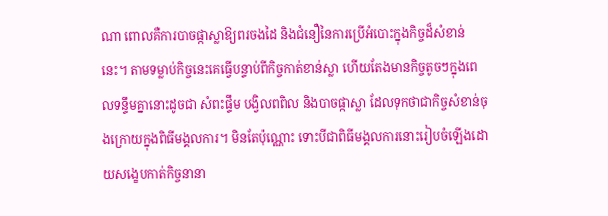ណា ពោលគឺការបាចផ្កាស្លាឱ្យពរចងដៃ និងជំនឿនៃការប្រើអំបោះក្នុងកិច្ចដ៏សំខាន់នេះ។ តាមទម្លាប់កិច្ចនេះគេធ្វើបន្ទាប់ពីកិច្ចកាត់ខាន់ស្លា ហើយតែងមានកិច្ចតូចៗក្នុងពេលទន្ទឹមគ្នានោះដូចជា សំពះផ្ទឹម បង្វិលពពិល និងបាចផ្កាស្លា ដែលទុកថាជាកិច្ចសំខាន់ចុងក្រោយក្នុងពិធីមង្គលការ។ មិនតែប៉ុណ្ណោះ ទោះបីជាពិធីមង្គលការនោះរៀបចំឡើងដោយសង្ខេបកាត់កិច្ចនានា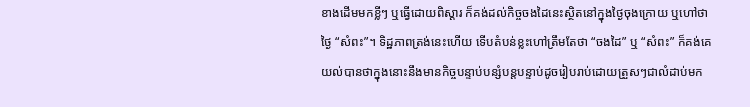ខាងដើមមកខ្លីៗ ឬធ្វើដោយពិស្តារ ក៏គង់ដល់កិច្ចចងដៃនេះស្ថិតនៅក្នុងថ្ងៃចុងក្រោយ ឬហៅថាថ្ងៃ “សំពះ”។ ទិដ្ឋភាពត្រង់នេះហើយ ទើបតំបន់ខ្លះហៅត្រឹមតែថា “ចងដៃ” ឬ “សំពះ” ក៏គង់គេយល់បានថាក្នុងនោះនឹងមានកិច្ចបន្ទាប់បន្សំបន្តបន្ទាប់ដូចរៀបរាប់ដោយត្រួសៗជាលំដាប់មក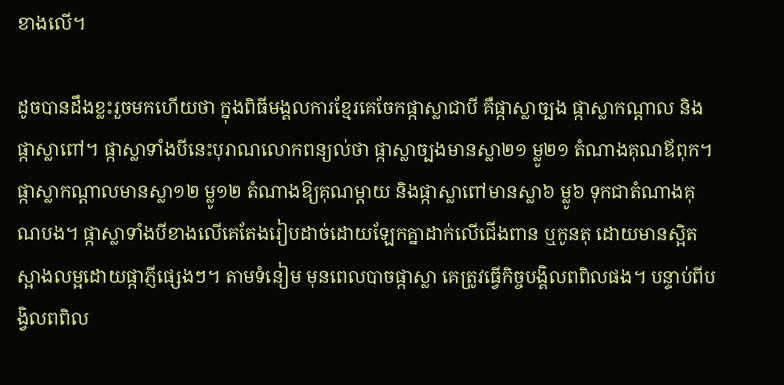ខាងលើ។

ដូចបានដឹងខ្លះរួចមកហើយថា ក្នុងពិធីមង្គលការខ្មែរគេចែកផ្កាស្លាជាបី គឺផ្កាស្លាច្បង ផ្កាស្លាកណ្តាល និងផ្កាស្លាពៅ។ ផ្កាស្លាទាំងបីនេះបុរាណលោកពន្យល់ថា ផ្កាស្លាច្បងមានស្លា២១ ម្លូ២១ តំណាងគុណឪពុក។ ផ្កាស្លាកណ្តាលមានស្លា១២ ម្លូ១២ តំណាងឱ្យគុណម្តាយ និងផ្កាស្លាពៅមានស្លា៦ ម្លូ៦ ទុកជាតំណាងគុណបង។ ផ្កាស្លាទាំងបីខាងលើគេតែងរៀបដាច់ដោយឡែកគ្នាដាក់លើជើងពាន ឬកូនតុ ដោយមានស្អិតស្អាងលម្អដោយផ្កាភ្ញីផ្សេងៗ។ តាមទំនៀម មុនពេលបាចផ្កាស្លា គេត្រូវធ្វើកិច្ចបង្គិលពពិលផង។ បន្ទាប់ពីបង្វិលពពិល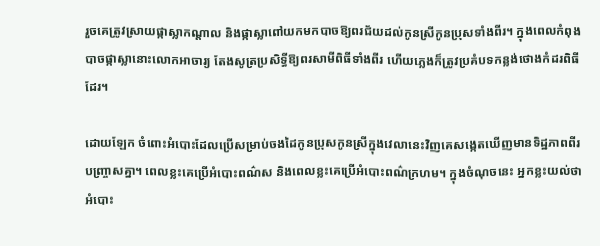រួចគេត្រូវស្រាយផ្កាស្លាកណ្តាល និងផ្កាស្លាពៅយកមកបាចឱ្យពរជ័យដល់កូនស្រីកូនប្រុសទាំងពីរ។ ក្នុងពេលកំពុងបាចផ្កាស្លានោះលោកអាចារ្យ តែងសូត្រប្រសិទ្ធីឱ្យពរសាមីពិធីទាំងពីរ ហើយភ្លេងក៏ត្រូវប្រគំបទកន្លង់ថោងកំដរពិធីដែរ។

ដោយឡែក ចំពោះអំបោះដែលប្រើសម្រាប់ចងដៃកូនប្រុសកូនស្រីក្នុងវេលានេះវិញគេសង្កេតឃើញមានទិដ្ឋភាពពីរបញ្ច្រាសគ្នា។ ពេលខ្លះគេប្រើអំបោះពណ៌ស និងពេលខ្លះគេប្រើអំបោះពណ៌ក្រហម។ ក្នុងចំណុចនេះ អ្នកខ្លះយល់ថាអំបោះ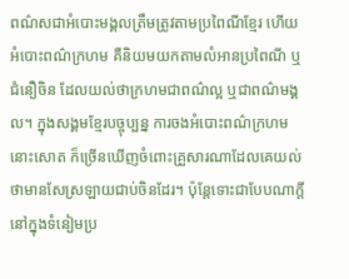ពណ៌សជាអំបោះមង្គលត្រឹមត្រូវតាមប្រពៃណីខ្មែរ ហើយអំបោះពណ៌ក្រហម គឺនិយមយកតាមលំអានប្រពៃណី ឬជំនឿចិន ដែលយល់ថាក្រហមជាពណ៌ល្អ ឬជាពណ៌មង្គល។ ក្នុងសង្គមខ្មែរបច្ចុប្បន្ន ការចងអំបោះពណ៌ក្រហមនោះសោត ក៏ច្រើនឃើញចំពោះគ្រួសារណាដែលគេយល់ថាមានសែស្រឡាយជាប់ចិនដែរ។ ប៉ុន្តែទោះជាបែបណាក្តី នៅក្នុងទំនៀមប្រ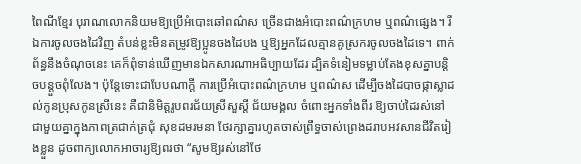ពៃណីខ្មែរ បុរាណលោកនិយមឱ្យប្រើអំបោះឆៅពណ៌ស ច្រើនជាងអំបោះពណ៌ក្រហម ឬពណ៌ផ្សេង។ រីឯការចូលចងដៃវិញ តំបន់ខ្លះមិនតម្រូវឱ្យប្អូនចងដៃបង ឬឱ្យអ្នកដែលគ្មានគូស្រករចូលចងដៃទេ។ ពាក់ព័ន្ធនឹងចំណុចនេះ គេក៏ពុំទាន់ឃើញមានឯកសារណាអធិប្បាយដែរ ដ្បិតទំនៀមទម្លាប់តែងខុសគ្នាបន្តិចបន្តួចពុំលែង។ ប៉ុន្តែទោះជាបែបណាក្តី ការប្រើអំបោះពណ៌ក្រហម ឬពណ៌ស ដើម្បីចងដៃបាចផ្កាស្លាដល់កូនប្រុសកូនស្រីនេះ គឺជានិមិត្តរូបពរជ័យស្រីសួស្ដី ជ័យមង្គល ចំពោះអ្នកទាំងពីរ ឱ្យចាប់ដៃរស់នៅជាមួយគ្នាក្នុងភាពត្រជាក់ត្រជុំ សុខដមរមនា ថែរក្សាគ្នារហូតចាស់ព្រឹទ្ធចាស់ព្រេងដរាបអវសានជីវិតរៀងខ្លួន ដូចពាក្យលោកអាចារ្យឱ្យពរថា “សូមឱ្យរស់នៅថែ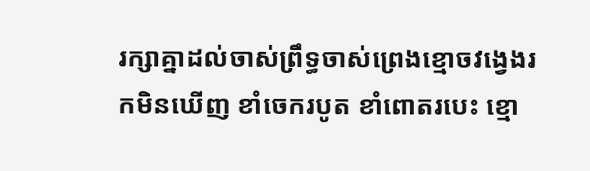រក្សាគ្នាដល់ចាស់ព្រឹទ្ធចាស់ព្រេងខ្មោចវង្វេងរកមិនឃើញ ខាំចេករបូត ខាំពោតរបេះ ខ្មោ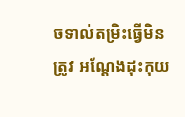ចទាល់តម្រិះធ្វើមិនត្រូវ អណ្តែងដុះកុយ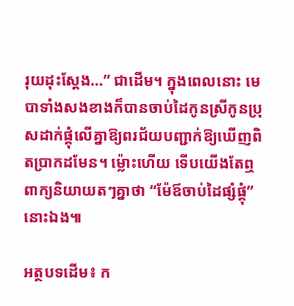រុយដុះស្តែង…” ជាដើម។ ក្នុងពេលនោះ មេបាទាំងសងខាងក៏បានចាប់ដៃកូនស្រីកូនប្រុសដាក់ផ្គុំលើគ្នាឱ្យពរជ័យបញ្ជាក់ឱ្យឃើញពិតប្រាកដមែន។ ម្ល៉ោះហើយ ទើបយើងតែឮពាក្យនិយាយតៗគ្នាថា “ម៉ែឪចាប់ដៃផ្សំផ្គុំ” នោះឯង៕

អត្ថបទដើម៖ ក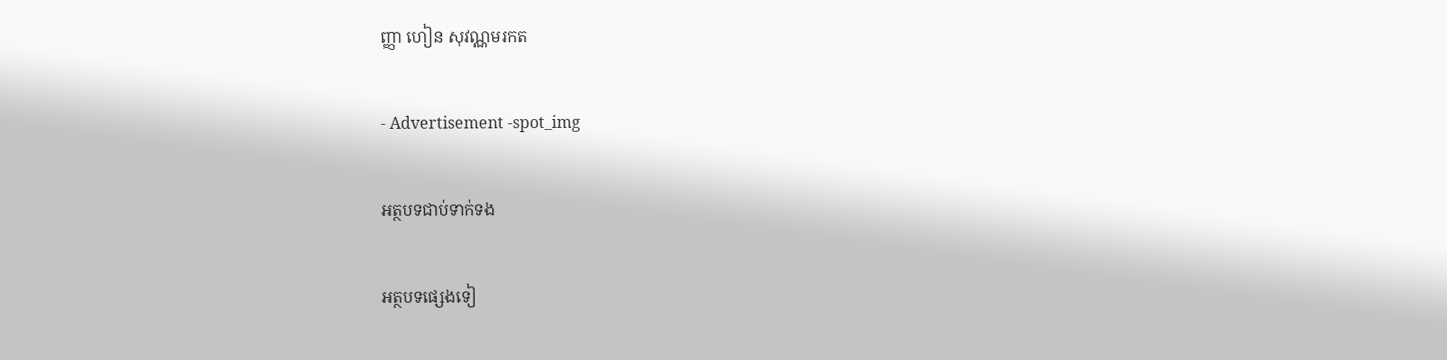ញ្ញា ហៀន សុវណ្ណមរកត

- Advertisement -spot_img

អត្ថបទជាប់ទាក់ទង

អត្ថបទផ្សេងទៀ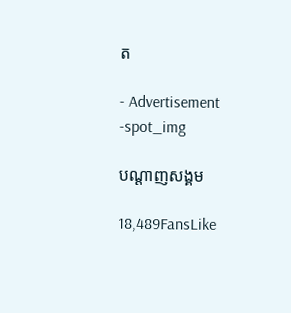ត

- Advertisement -spot_img

បណ្ដាញសង្គម

18,489FansLike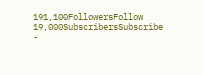191,100FollowersFollow
19,000SubscribersSubscribe
-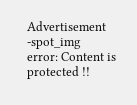Advertisement -spot_img
error: Content is protected !!